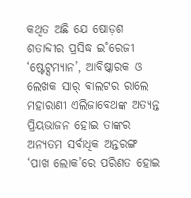କଥିତ ଅଛି ଯେ ଷୋଡ଼ଶ ଶତାବ୍ଦୀର ପ୍ରସିଦ୍ଧ ଇ˚ରେଜୀ ‘ଷ୍ଟେଟ୍ସମ୍ୟାନ’, ଆବିଷ୍କାରକ ଓ ଲେଖକ ସାର୍ ଵାଲଟର ରାଲେ ମହାରାଣୀ ଏଲିଜାବେଥଙ୍କ ଅତ୍ୟନ୍ତ ପ୍ରିୟଭାଜନ ହୋଇ ତାଙ୍କର ଅନ୍ୟତମ ସର୍ବାଧିକ ଅନ୍ତରଙ୍ଗ ‘ପାଖ ଲୋକ’ରେ ପରିଣତ ହୋଇ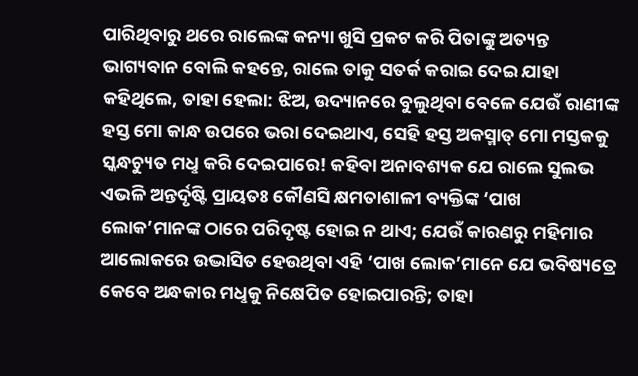ପାରିଥିବାରୁ ଥରେ ରାଲେଙ୍କ କନ୍ୟା ଖୁସି ପ୍ରକଟ କରି ପିତାଙ୍କୁ ଅତ୍ୟନ୍ତ ଭାଗ୍ୟବାନ ବୋଲି କହନ୍ତେ, ରାଲେ ତାକୁ ସତର୍କ କରାଇ ଦେଇ ଯାହା କହିଥିଲେ, ତାହା ହେଲା: ଝିଅ, ଉଦ୍ୟାନରେ ବୁଲୁଥିବା ବେଳେ ଯେଉଁ ରାଣୀଙ୍କ ହସ୍ତ ମୋ କାନ୍ଧ ଉପରେ ଭରା ଦେଇଥାଏ, ସେହି ହସ୍ତ ଅକସ୍ମାତ୍ ମୋ ମସ୍ତକକୁ ସ୍କନ୍ଧଚ୍ୟୁତ ମଧୢ କରି ଦେଇପାରେ! କହିବା ଅନାବଶ୍ୟକ ଯେ ରାଲେ ସୁଲଭ ଏଭଳି ଅନ୍ତର୍ଦୃଷ୍ଟି ପ୍ରାୟତଃ କୌଣସି କ୍ଷମତାଶାଳୀ ବ୍ୟକ୍ତିଙ୍କ ‘ପାଖ ଲୋକ’ମାନଙ୍କ ଠାରେ ପରିଦୃଷ୍ଟ ହୋଇ ନ ଥାଏ; ଯେଉଁ କାରଣରୁ ମହିମାର ଆଲୋକରେ ଉଦ୍ଭାସିତ ହେଉଥିବା ଏହି ‘ପାଖ ଲୋକ’ମାନେ ଯେ ଭବିଷ୍ୟତ୍ରେ କେବେ ଅନ୍ଧକାର ମଧୢକୁ ନିକ୍ଷେପିତ ହୋଇପାରନ୍ତି; ତାହା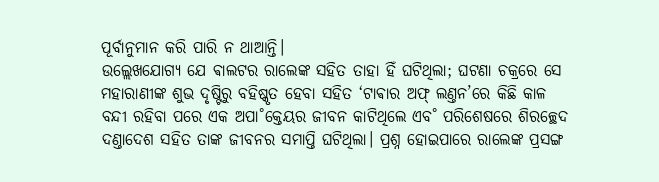ପୂର୍ବାନୁମାନ କରି ପାରି ନ ଥାଆନ୍ତି।
ଉଲ୍ଲେଖଯୋଗ୍ୟ ଯେ ଵାଲଟର ରାଲେଙ୍କ ସହିତ ତାହା ହିଁ ଘଟିଥିଲା; ଘଟଣା ଚକ୍ରରେ ସେ ମହାରାଣୀଙ୍କ ଶୁଭ ଦୃଷ୍ଟିରୁ ବହିଷ୍କୃତ ହେବା ସହିତ ‘ଟାଵାର ଅଫ୍ ଲଣ୍ତନ’ରେ କିଛି କାଳ ବନ୍ଦୀ ରହିବା ପରେ ଏକ ଅପା˚କ୍ତେୟର ଜୀବନ କାଟିଥିଲେ ଏବ˚ ପରିଶେଷରେ ଶିରଚ୍ଛେଦ ଦଣ୍ତାଦେଶ ସହିତ ତାଙ୍କ ଜୀବନର ସମାପ୍ତି ଘଟିଥିଲା। ପ୍ରଶ୍ନ ହୋଇପାରେ ରାଲେଙ୍କ ପ୍ରସଙ୍ଗ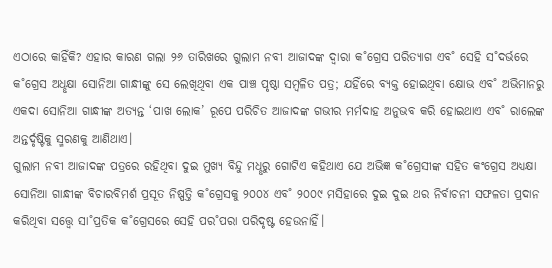ଏଠାରେ କାହିଁକି? ଏହାର କାରଣ ଗଲା ୨୬ ତାରିଖରେ ଗୁଲାମ ନବୀ ଆଜାଦଙ୍କ ଦ୍ବାରା କ˚ଗ୍ରେସ ପରିତ୍ୟାଗ ଏବ˚ ସେହି ସ˚ଦର୍ଭରେ କ˚ଗ୍ରେସ ଅଧୢକ୍ଷା ସୋନିଆ ଗାନ୍ଧୀଙ୍କୁ ସେ ଲେଖିଥିବା ଏକ ପାଞ୍ଚ ପୃଷ୍ଠା ସମ୍ବଳିତ ପତ୍ର; ଯହିଁରେ ବ୍ୟକ୍ତ ହୋଇଥିବା କ୍ଷୋଭ ଏବ˚ ଅଭିମାନରୁ ଏକଦା ସୋନିଆ ଗାନ୍ଧୀଙ୍କ ଅତ୍ୟନ୍ତ ‘ପାଖ ଲୋକ’ ରୂପେ ପରିଚିତ ଆଜାଦଙ୍କ ଗଭୀର ମର୍ମଦାହ ଅନୁଭବ କରି ହୋଇଥାଏ ଏବ˚ ରାଲେଙ୍କ ଅନ୍ତର୍ଦୃଷ୍ଟିକୁ ସ୍ମରଣକୁ ଆଣିଥାଏ।
ଗୁଲାମ ନବୀ ଆଜାଦଙ୍କ ପତ୍ରରେ ରହିଥିବା ଦୁଇ ମୁଖ୍ୟ ବିନ୍ଦୁ ମଧୢରୁ ଗୋଟିଏ କହିଥାଏ ଯେ ଅଭିଜ୍ଞ କ˚ଗ୍ରେସୀଙ୍କ ସହିତ କଂଗ୍ରେସ ଅଧ୍ୟକ୍ଷା ସୋନିଆ ଗାନ୍ଧୀଙ୍କ ବିଚାରବିମର୍ଶ ପ୍ରସୂତ ନିଷ୍ପତ୍ତି କ˚ଗ୍ରେସକୁ ୨୦୦୪ ଏବ˚ ୨୦୦୯ ମସିହାରେ ଦୁଇ ଦୁଇ ଥର ନିର୍ବାଚନୀ ସଫଳତା ପ୍ରଦାନ କରିଥିବା ସତ୍ତ୍ବେ ସା˚ପ୍ରତିକ କ˚ଗ୍ରେସରେ ସେହି ପର˚ପରା ପରିଦୃଷ୍ଟ ହେଉନାହିଁ।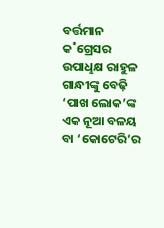ବର୍ତ୍ତମାନ କ˚ଗ୍ରେସର ଉପାଧୢକ୍ଷ ରାହୁଳ ଗାନ୍ଧୀଙ୍କୁ ବେଢ଼ି ‘ପାଖ ଲୋକ’ଙ୍କ ଏକ ନୂଆ ବଳୟ ବା ‘କୋଟେରି’ର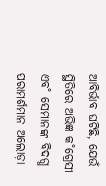ଆବିର୍ଭାବ ଘଟିଛି, ଯେଉଁ ସ୍ଥିତିରେ ଅଭିଜ୍ଞ କ˚ଗ୍ରେସୀ ଏବ˚ ସେମାନଙ୍କ ବିଦଗ୍ଧ ପରାମର୍ଶମାନ ଅଲୋଡ଼ା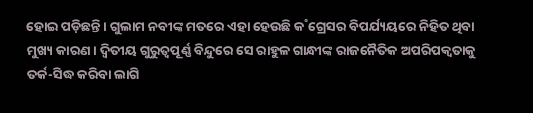ହୋଇ ପଡ଼ିଛନ୍ତି। ଗୁଲାମ ନବୀଙ୍କ ମତରେ ଏହା ହେଉଛି କ˚ଗ୍ରେସର ବିପର୍ଯ୍ୟୟରେ ନିହିତ ଥିବା ମୁଖ୍ୟ କାରଣ। ଦ୍ବିତୀୟ ଗୁରୁତ୍ବପୂର୍ଣ୍ଣ ବିନ୍ଦୁରେ ସେ ରାହୁଳ ଗାନ୍ଧୀଙ୍କ ରାଜନୈତିକ ଅପରିପକ୍ବତାକୁ ତର୍କ-ସିଦ୍ଧ କରିବା ଲାଗି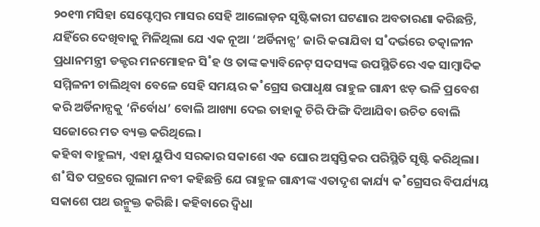୨୦୧୩ ମସିହା ସେପ୍ଟେମ୍ବର ମାସର ସେହି ଆଲୋଡ଼ନ ସୃଷ୍ଟିକାରୀ ଘଟଣାର ଅବତାରଣା କରିଛନ୍ତି, ଯହିଁରେ ଦେଖିବାକୁ ମିଳିଥିଲା ଯେ ଏକ ନୂଆ ‘ଅର୍ଡିନାନ୍ସ’ ଜାରି କରାଯିବା ସ˚ଦର୍ଭରେ ତତ୍କାଳୀନ ପ୍ରଧାନମନ୍ତ୍ରୀ ଡକ୍ଟର ମନମୋହନ ସି˚ହ ଓ ତାଙ୍କ କ୍ୟାବିନେଟ୍ ସଦସ୍ୟଙ୍କ ଉପସ୍ଥିତିରେ ଏକ ସାମ୍ବାଦିକ ସମ୍ମିଳନୀ ଚାଲିଥିବା ବେଳେ ସେହି ସମୟର କ˚ଗ୍ରେସ ଉପାଧୢକ୍ଷ ରାହୁଳ ଗାନ୍ଧୀ ଝଡ଼ ଭଳି ପ୍ରବେଶ କରି ଅର୍ଡିନାନ୍ସକୁ ‘ନିର୍ବୋଧ’ ବୋଲି ଆଖ୍ୟା ଦେଇ ତାହାକୁ ଚିରି ଫିଙ୍ଗି ଦିଆଯିବା ଉଚିତ ବୋଲି ସଜୋରେ ମତ ବ୍ୟକ୍ତ କରିଥିଲେ।
କହିବା ବାହୁଲ୍ୟ, ଏହା ୟୁପିଏ ସରକାର ସକାଶେ ଏକ ଘୋର ଅସ୍ବସ୍ତିକର ପରିସ୍ଥିତି ସୃଷ୍ଟି କରିଥିଲା। ଶ˚ସିତ ପତ୍ରରେ ଗୁଲାମ ନବୀ କହିଛନ୍ତି ଯେ ରାହୁଳ ଗାନ୍ଧୀଙ୍କ ଏତାଦୃଶ କାର୍ଯ୍ୟ କ˚ଗ୍ରେସର ବିପର୍ଯ୍ୟୟ ସକାଶେ ପଥ ଉନ୍ମୁକ୍ତ କରିଛି। କହିବାରେ ଦ୍ବିଧା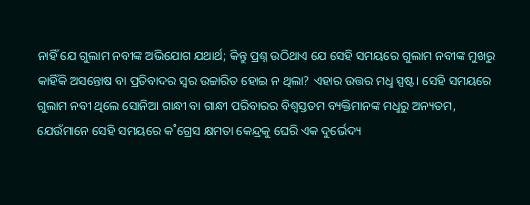ନାହିଁ ଯେ ଗୁଲାମ ନବୀଙ୍କ ଅଭିଯୋଗ ଯଥାର୍ଥ; କିନ୍ତୁ ପ୍ରଶ୍ନ ଉଠିଥାଏ ଯେ ସେହି ସମୟରେ ଗୁଲାମ ନବୀଙ୍କ ମୁଖରୁ କାହିଁକି ଅସନ୍ତୋଷ ବା ପ୍ରତିବାଦର ସ୍ବର ଉଚ୍ଚାରିତ ହୋଇ ନ ଥିଲା? ଏହାର ଉତ୍ତର ମଧୢ ସ୍ପଷ୍ଟ। ସେହି ସମୟରେ ଗୁଲାମ ନବୀ ଥିଲେ ସୋନିଆ ଗାନ୍ଧୀ ବା ଗାନ୍ଧୀ ପରିବାରର ବିଶ୍ବସ୍ତତମ ବ୍ୟକ୍ତିମାନଙ୍କ ମଧୢରୁ ଅନ୍ୟତମ, ଯେଉଁମାନେ ସେହି ସମୟରେ କ˚ଗ୍ରେସ କ୍ଷମତା କେନ୍ଦ୍ରକୁ ଘେରି ଏକ ଦୁର୍ଭେଦ୍ୟ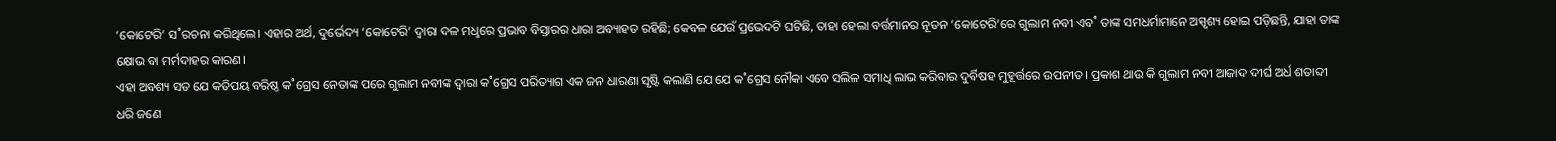‘କୋଟେରି’ ସ˚ରଚନା କରିଥିଲେ। ଏହାର ଅର୍ଥ, ଦୁର୍ଭେଦ୍ୟ ‘କୋଟେରି’ ଦ୍ବାରା ଦଳ ମଧୢରେ ପ୍ରଭାବ ବିସ୍ତାରର ଧାରା ଅବ୍ୟାହତ ରହିଛି; କେବଳ ଯେଉଁ ପ୍ରଭେଦଟି ଘଟିଛି, ତାହା ହେଲା ବର୍ତ୍ତମାନର ନୂତନ ‘କୋଟେରି’ରେ ଗୁଲାମ ନବୀ ଏବ˚ ତାଙ୍କ ସମଧର୍ମାମାନେ ଅସ୍ପୃଶ୍ୟ ହୋଇ ପଡ଼ିଛନ୍ତି, ଯାହା ତାଙ୍କ କ୍ଷୋଭ ବା ମର୍ମଦାହର କାରଣ।
ଏହା ଅବଶ୍ୟ ସତ ଯେ କତିପୟ ବରିଷ୍ଠ କ˚ଗ୍ରେସ ନେତାଙ୍କ ପରେ ଗୁଲାମ ନବୀଙ୍କ ଦ୍ବାରା କ˚ଗ୍ରେସ ପରିତ୍ୟାଗ ଏକ ଜନ ଧାରଣା ସୃଷ୍ଟି କଲାଣି ଯେ ଯେ କ˚ଗ୍ରେସ ନୌକା ଏବେ ସଲିଳ ସମାଧି ଲାଭ କରିବାର ଦୁର୍ବିଷହ ମୁହୂର୍ତ୍ତରେ ଉପନୀତ। ପ୍ରକାଶ ଥାଉ କି ଗୁଲାମ ନବୀ ଆଜାଦ ଦୀର୍ଘ ଅର୍ଧ ଶତାବ୍ଦୀ ଧରି ଜଣେ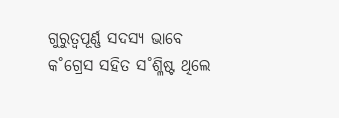ଗୁରୁତ୍ବପୂର୍ଣ୍ଣ ସଦସ୍ୟ ଭାବେ କ˚ଗ୍ରେସ ସହିତ ସ˚ଶ୍ଳିଷ୍ଟ ଥିଲେ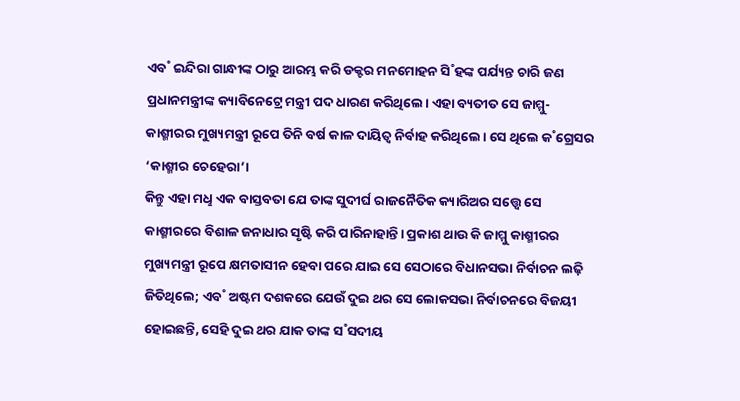ଏବ˚ ଇନ୍ଦିରା ଗାନ୍ଧୀଙ୍କ ଠାରୁ ଆରମ୍ଭ କରି ଡକ୍ଟର ମନମୋହନ ସି˚ହଙ୍କ ପର୍ଯ୍ୟନ୍ତ ଚାରି ଜଣ ପ୍ରଧାନମନ୍ତ୍ରୀଙ୍କ କ୍ୟାବିନେଟ୍ରେ ମନ୍ତ୍ରୀ ପଦ ଧାରଣ କରିଥିଲେ। ଏହା ବ୍ୟତୀତ ସେ ଜାମ୍ମୁ-କାଶ୍ମୀରର ମୁଖ୍ୟମନ୍ତ୍ରୀ ରୂପେ ତିନି ବର୍ଷ କାଳ ଦାୟିତ୍ବ ନିର୍ବାହ କରିଥିଲେ। ସେ ଥିଲେ କ˚ଗ୍ରେସର ‘କାଶ୍ମୀର ଚେହେରା’।
କିନ୍ତୁ ଏହା ମଧୢ ଏକ ବାସ୍ତବତା ଯେ ତାଙ୍କ ସୁଦୀର୍ଘ ରାଜନୈତିକ କ୍ୟାରିଅର ସତ୍ତ୍ବେ ସେ କାଶ୍ମୀରରେ ବିଶାଳ ଜନାଧାର ସୃଷ୍ଟି କରି ପାରିନାହାନ୍ତି। ପ୍ରକାଶ ଥାଉ କି ଜାମ୍ମୁ କାଶ୍ମୀରର ମୁଖ୍ୟମନ୍ତ୍ରୀ ରୂପେ କ୍ଷମତାସୀନ ହେବା ପରେ ଯାଇ ସେ ସେଠାରେ ବିଧାନସଭା ନିର୍ବାଚନ ଲଢ଼ି ଜିତିଥିଲେ; ଏବ˚ ଅଷ୍ଟମ ଦଶକରେ ଯେଉଁ ଦୁଇ ଥର ସେ ଲୋକସଭା ନିର୍ବାଚନରେ ବିଜୟୀ ହୋଇଛନ୍ତି, ସେହି ଦୁଇ ଥର ଯାକ ତାଙ୍କ ସ˚ସଦୀୟ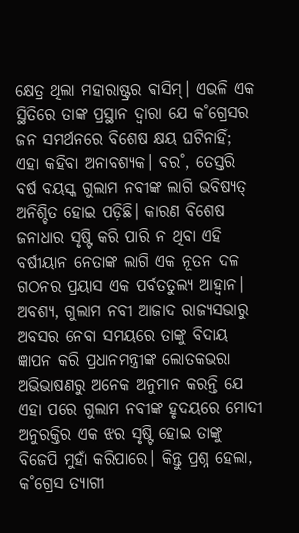କ୍ଷେତ୍ର ଥିଲା ମହାରାଷ୍ଟ୍ରର ଵାସିମ୍। ଏଭଳି ଏକ ସ୍ଥିତିରେ ତାଙ୍କ ପ୍ରସ୍ଥାନ ଦ୍ବାରା ଯେ କ˚ଗ୍ରେସର ଜନ ସମର୍ଥନରେ ବିଶେଷ କ୍ଷୟ ଘଟିନାହିଁ; ଏହା କହିବା ଅନାବଶ୍ୟକ। ବର˚, ତେସ୍ତରି ବର୍ଷ ବୟସ୍କ ଗୁଲାମ ନବୀଙ୍କ ଲାଗି ଭବିଷ୍ୟତ୍ ଅନିଶ୍ଚିତ ହୋଇ ପଡ଼ିଛି। କାରଣ ବିଶେଷ ଜନାଧାର ସୃଷ୍ଟି କରି ପାରି ନ ଥିବା ଏହି ବର୍ଷୀୟାନ ନେତାଙ୍କ ଲାଗି ଏକ ନୂତନ ଦଳ ଗଠନର ପ୍ରୟାସ ଏକ ପର୍ବତତୁଲ୍ୟ ଆହ୍ବାନ।
ଅବଶ୍ୟ, ଗୁଲାମ ନବୀ ଆଜାଦ ରାଜ୍ୟସଭାରୁ ଅବସର ନେବା ସମୟରେ ତାଙ୍କୁ ବିଦାୟ ଜ୍ଞାପନ କରି ପ୍ରଧାନମନ୍ତ୍ରୀଙ୍କ ଲୋତକଭରା ଅଭିଭାଷଣରୁ ଅନେକ ଅନୁମାନ କରନ୍ତି ଯେ ଏହା ପରେ ଗୁଲାମ ନବୀଙ୍କ ହୃଦୟରେ ମୋଦୀ ଅନୁରକ୍ତିର ଏକ ଝର ସୃଷ୍ଟି ହୋଇ ତାଙ୍କୁ ବିଜେପି ମୁହାଁ କରିପାରେ। କିନ୍ତୁ ପ୍ରଶ୍ନ ହେଲା, କ˚ଗ୍ରେସ ତ୍ୟାଗୀ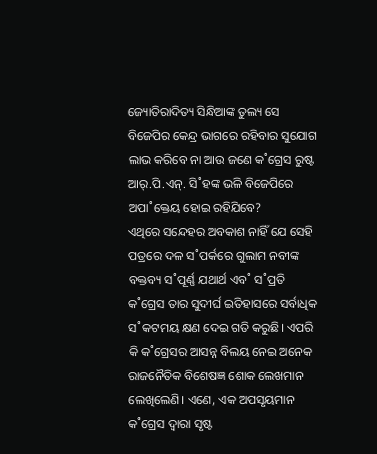ଜ୍ୟୋତିରାଦିତ୍ୟ ସିନ୍ଧିଆଙ୍କ ତୁଲ୍ୟ ସେ ବିଜେପିର କେନ୍ଦ୍ର ଭାଗରେ ରହିବାର ସୁଯୋଗ ଲାଭ କରିବେ ନା ଆଉ ଜଣେ କ˚ଗ୍ରେସ ରୁଷ୍ଟ ଆର୍.ପି.ଏନ୍. ସି˚ହଙ୍କ ଭଳି ବିଜେପିରେ ଅପା˚କ୍ତେୟ ହୋଇ ରହିଯିବେ?
ଏଥିରେ ସନ୍ଦେହର ଅବକାଶ ନାହିଁ ଯେ ସେହି ପତ୍ରରେ ଦଳ ସ˚ପର୍କରେ ଗୁଲାମ ନବୀଙ୍କ ବକ୍ତବ୍ୟ ସ˚ପୂର୍ଣ୍ଣ ଯଥାର୍ଥ ଏବ˚ ସ˚ପ୍ରତି କ˚ଗ୍ରେସ ତାର ସୁଦୀର୍ଘ ଇତିହାସରେ ସର୍ବାଧିକ ସ˚କଟମୟ କ୍ଷଣ ଦେଇ ଗତି କରୁଛି। ଏପରି କି କ˚ଗ୍ରେସର ଆସନ୍ନ ବିଲୟ ନେଇ ଅନେକ ରାଜନୈତିକ ବିଶେଷଜ୍ଞ ଶୋକ ଲେଖମାନ ଲେଖିଲେଣି। ଏଣେ, ଏକ ଅପସୃୟମାନ କ˚ଗ୍ରେସ ଦ୍ବାରା ସୃଷ୍ଟ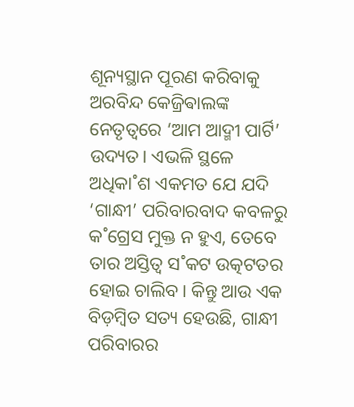ଶୂନ୍ୟସ୍ଥାନ ପୂରଣ କରିବାକୁ ଅରବିନ୍ଦ କେଜ୍ରିଵାଲଙ୍କ ନେତୃତ୍ବରେ ‘ଆମ ଆଦ୍ମୀ ପାର୍ଟି’ ଉଦ୍ୟତ। ଏଭଳି ସ୍ଥଳେ ଅଧିକା˚ଶ ଏକମତ ଯେ ଯଦି ‘ଗାନ୍ଧୀ’ ପରିବାରବାଦ କବଳରୁ କ˚ଗ୍ରେସ ମୁକ୍ତ ନ ହୁଏ, ତେବେ ତାର ଅସ୍ତିତ୍ବ ସ˚କଟ ଉତ୍କଟତର ହୋଇ ଚାଲିବ। କିନ୍ତୁ ଆଉ ଏକ ବିଡ଼ମ୍ବିତ ସତ୍ୟ ହେଉଛି, ଗାନ୍ଧୀ ପରିବାରର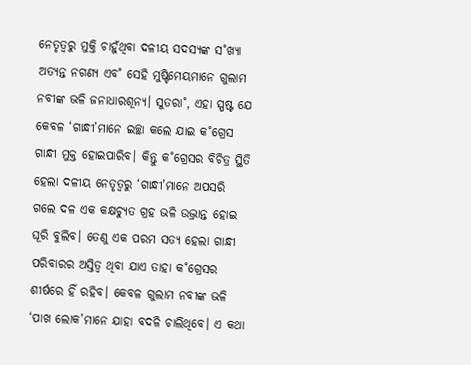ନେତୃତ୍ବରୁ ମୁକ୍ତି ଚାହୁଁଥିବା ଦଳୀୟ ସଦସ୍ୟଙ୍କ ସ˚ଖ୍ୟା ଅତ୍ୟନ୍ତ ନଗଣ୍ୟ ଏବ˚ ସେହି ମୁଷ୍ଟିମେୟମାନେ ଗୁଲାମ ନବୀଙ୍କ ଭଳି ଜନାଧାରଶୂନ୍ୟ। ସୁତରା˚, ଏହା ସ୍ପଷ୍ଟ ଯେ କେବଳ ‘ଗାନ୍ଧୀ’ମାନେ ଇଚ୍ଛା କଲେ ଯାଇ କ˚ଗ୍ରେସ ଗାନ୍ଧୀ ମୁକ୍ତ ହୋଇପାରିବ। କିନ୍ତୁ କ˚ଗ୍ରେସର ବିଚିତ୍ର ସ୍ଥିତି ହେଲା ଦଳୀୟ ନେତୃତ୍ବରୁ ‘ଗାନ୍ଧୀ’ମାନେ ଅପସରି ଗଲେ ଦଳ ଏକ କକ୍ଷଚ୍ୟୁତ ଗ୍ରହ ଭଳି ଉଦ୍ଭ୍ରାନ୍ତ ହୋଇ ଘୂରି ବୁଲିବ। ତେଣୁ ଏକ ପରମ ସତ୍ୟ ହେଲା ଗାନ୍ଧୀ ପରିବାରର ଅସ୍ତିତ୍ବ ଥିବା ଯାଏ ତାହା କ˚ଗ୍ରେସର ଶୀର୍ଷରେ ହିଁ ରହିବ। କେବଳ ଗୁଲାମ ନବୀଙ୍କ ଭଳି ‘ପାଖ ଲୋକ’ମାନେ ଯାହା ବଦଳି ଚାଲିଥିବେ। ଏ କଥା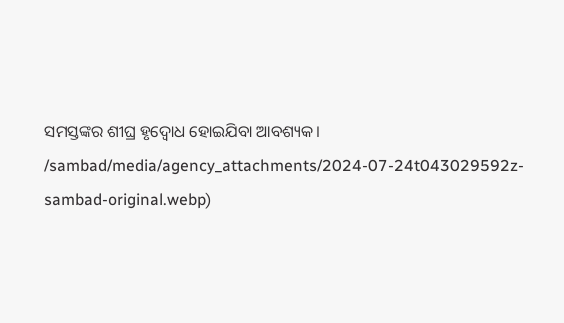ସମସ୍ତଙ୍କର ଶୀଘ୍ର ହୃଦ୍ବୋଧ ହୋଇଯିବା ଆବଶ୍ୟକ।
/sambad/media/agency_attachments/2024-07-24t043029592z-sambad-original.webp)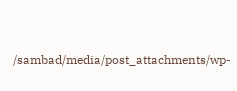/sambad/media/post_attachments/wp-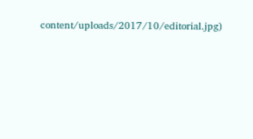content/uploads/2017/10/editorial.jpg)